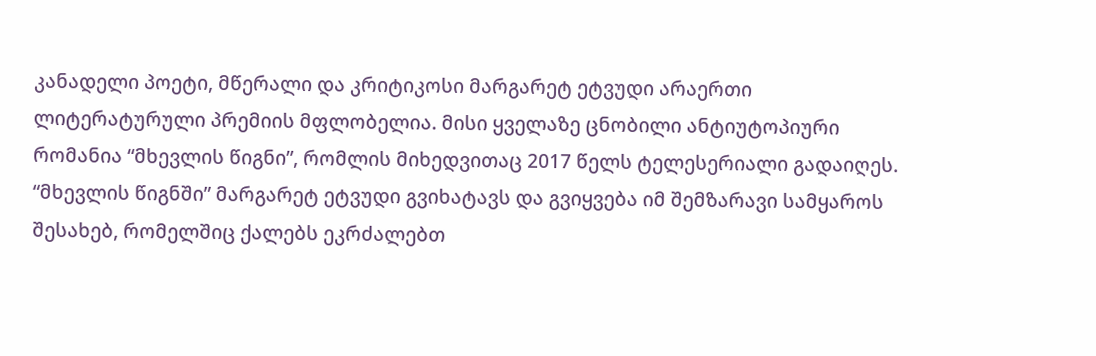კანადელი პოეტი, მწერალი და კრიტიკოსი მარგარეტ ეტვუდი არაერთი ლიტერატურული პრემიის მფლობელია. მისი ყველაზე ცნობილი ანტიუტოპიური რომანია “მხევლის წიგნი”, რომლის მიხედვითაც 2017 წელს ტელესერიალი გადაიღეს.
“მხევლის წიგნში” მარგარეტ ეტვუდი გვიხატავს და გვიყვება იმ შემზარავი სამყაროს შესახებ, რომელშიც ქალებს ეკრძალებთ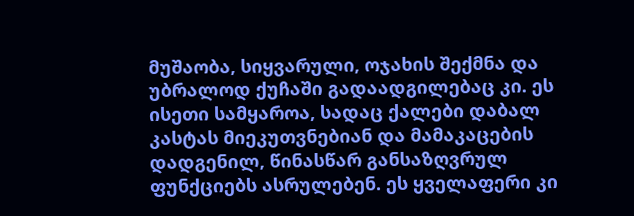მუშაობა, სიყვარული, ოჯახის შექმნა და უბრალოდ ქუჩაში გადაადგილებაც კი. ეს ისეთი სამყაროა, სადაც ქალები დაბალ კასტას მიეკუთვნებიან და მამაკაცების დადგენილ, წინასწარ განსაზღვრულ ფუნქციებს ასრულებენ. ეს ყველაფერი კი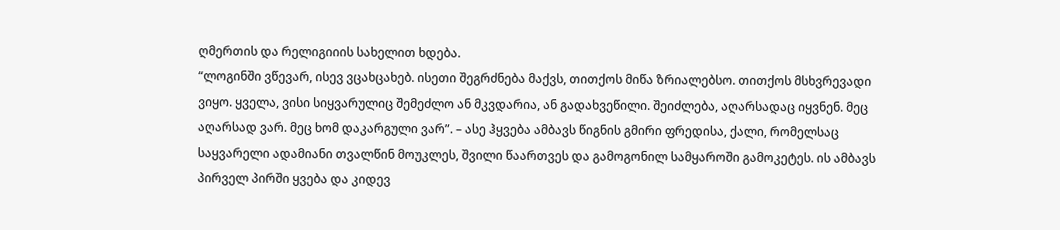ღმერთის და რელიგიიის სახელით ხდება.
“ლოგინში ვწევარ, ისევ ვცახცახებ. ისეთი შეგრძნება მაქვს, თითქოს მიწა ზრიალებსო. თითქოს მსხვრევადი ვიყო. ყველა, ვისი სიყვარულიც შემეძლო ან მკვდარია, ან გადახვეწილი. შეიძლება, აღარსადაც იყვნენ. მეც აღარსად ვარ. მეც ხომ დაკარგული ვარ”. – ასე ჰყვება ამბავს წიგნის გმირი ფრედისა, ქალი, რომელსაც საყვარელი ადამიანი თვალწინ მოუკლეს, შვილი წაართვეს და გამოგონილ სამყაროში გამოკეტეს. ის ამბავს პირველ პირში ყვება და კიდევ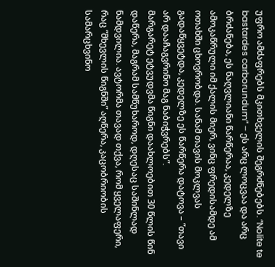უფრო ამძაფრებს მკითხველის შეგრძნებებს. “Nolite te bastardes carborundum” – ეს არც ლოცვაა და არც ბრძანება, ეს ნაღვლიანი წარწერაა, კედელზე ამოკაწრული იმ ქალის მიერ, ვინც ფრედისამდე ამ ოთახში ცხოვრობდა. სანამ თავის მოკლვას გადაწყვეტდა, კედელზე ეს წარწერა დატოვა – “თავი არ დააჩაგვრინო მაგ ნაბიჭვრებს”.
მარგარეტ ეტვუდვმა წიგნი დაახლოებით 30 წლის წინ დაწერა, მაგრამ სამწუხაროდ, დღესაც საშინლად ნამდვილია. ავტორმა თავად თქვა, რომ ყველაფერი, რაც “მხევლის წიგნში” აღწერა, კაცობრიობის სამარცხვინო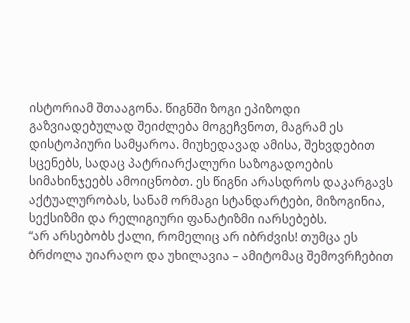ისტორიამ შთააგონა. წიგნში ზოგი ეპიზოდი გაზვიადებულად შეიძლება მოგეჩვნოთ, მაგრამ ეს დისტოპიური სამყაროა. მიუხედავად ამისა, შეხვდებით სცენებს, სადაც პატრიარქალური საზოგადოების სიმახინჯეებს ამოიცნობთ. ეს წიგნი არასდროს დაკარგავს აქტუალურობას, სანამ ორმაგი სტანდარტები, მიზოგინია, სექსიზმი და რელიგიური ფანატიზმი იარსებებს.
“არ არსებობს ქალი, რომელიც არ იბრძვის! თუმცა ეს ბრძოლა უიარაღო და უხილავია – ამიტომაც შემოვრჩებით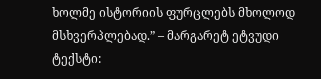ხოლმე ისტორიის ფურცლებს მხოლოდ მსხვერპლებად.” – მარგარეტ ეტვუდი
ტექსტი: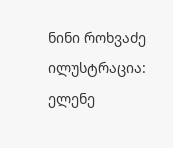ნინი როხვაძე
ილუსტრაცია: ელენე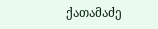ქათამაძე